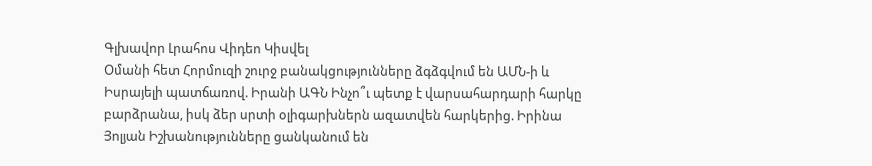Գլխավոր Լրահոս Վիդեո Կիսվել
Օմանի հետ Հորմուզի շուրջ բանակցությունները ձգձգվում են ԱՄՆ-ի և Իսրայելի պատճառով. Իրանի ԱԳՆ Ինչո՞ւ պետք է վարսահարդարի հարկը բարձրանա, իսկ ձեր սրտի օլիգարխներն ազատվեն հարկերից. Իրինա Յոլյան Իշխանությունները ցանկանում են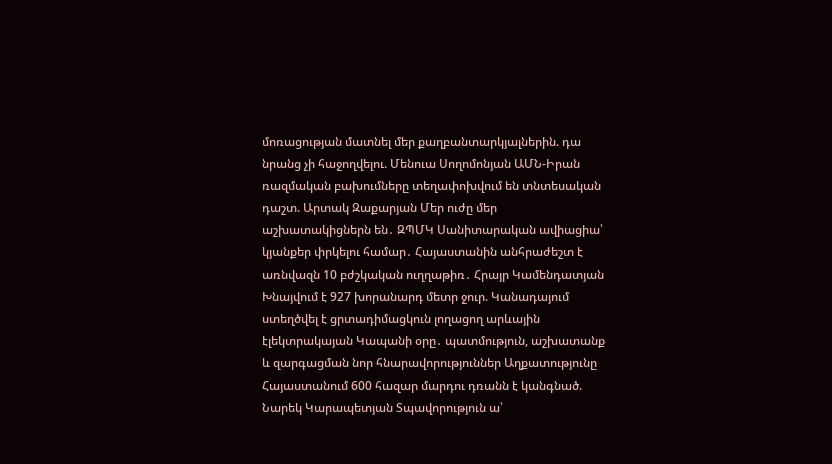մոռացության մատնել մեր քաղբանտարկյալներին. դա նրանց չի հաջողվելու. Մենուա Սողոմոնյան ԱՄՆ-Իրան ռազմական բախումները տեղափոխվում են տնտեսական դաշտ. Արտակ Զաքարյան Մեր ուժը մեր աշխատակիցներն են․ ԶՊՄԿ Սանիտարական ավիացիա՝ կյանքեր փրկելու համար․ Հայաստանին անհրաժեշտ է առնվազն 10 բժշկական ուղղաթիռ․ Հրայր Կամենդատյան Խնայվում է 927 խորանարդ մետր ջուր. Կանադայում ստեղծվել է ցրտադիմացկուն լողացող արևային էլեկտրակայան Կապանի օրը․ պատմություն, աշխատանք և զարգացման նոր հնարավորություններ Աղքատությունը Հայաստանում 600 հազար մարդու դռանն է կանգնած. Նարեկ Կարապետյան Տպավորություն ա՝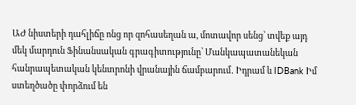ԱԺ նիստերի դահլիճը ոնց որ զոհասեղան ա, մոտավոր սենց՝ տվեք այդ մեկ մարդուն Ֆինանսական գրագիտությունը՝ Մանկապատանեկան հանրապետական կենտրոնի վրանային ճամբարում․ Իդրամ և IDBank Իմ ստեղծածը փորձում են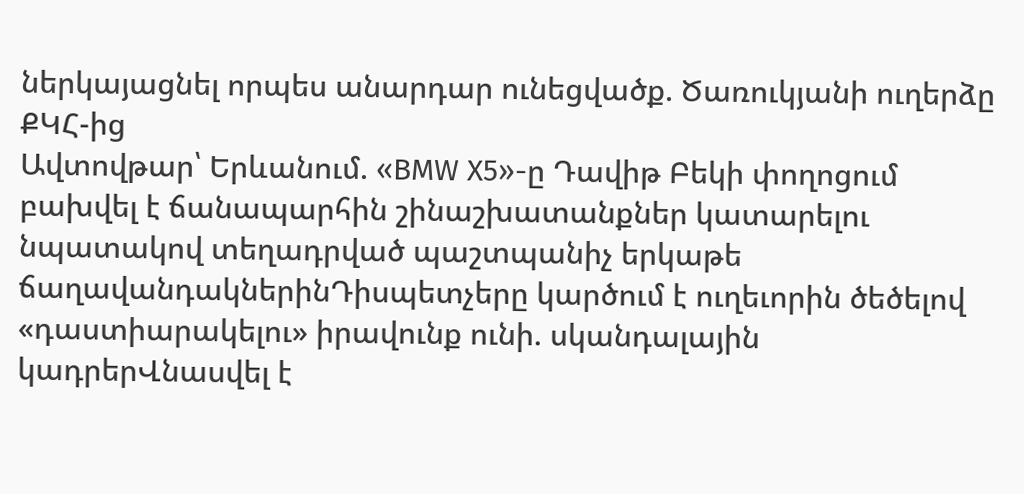ներկայացնել որպես անարդար ունեցվածք. Ծառուկյանի ուղերձը ՔԿՀ-ից
Ավտովթար՝ Երևանում. «BMW X5»-ը Դավիթ Բեկի փողոցում բախվել է ճանապարհին շինաշխատանքներ կատարելու նպատակով տեղադրված պաշտպանիչ երկաթե ճաղավանդակներինԴիսպետչերը կարծում է ուղեւորին ծեծելով «դաստիարակելու» իրավունք ունի. սկանդալային կադրերՎնասվել է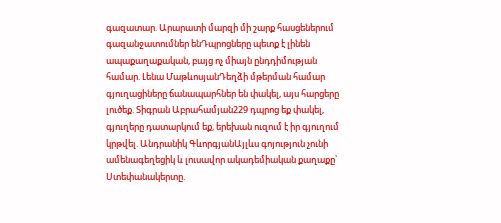գազատար. Արարատի մարզի մի շարք հասցեներում գազանջատումներ ենԴպրոցները պետք է լինեն ապաքաղաքական, բայց ոչ միայն ընդդիմության համար. Լենա ՄաթևոսյանԴեղձի մթերման համար գյուղացիները ճանապարհներ են փակել, այս հարցերը լուծեք. Տիգրան Աբրահամյան229 դպրոց եք փակել, գյուղերը դատարկում եք, երեխան ուզում է իր գյուղում կրթվել. Անդրանիկ ԳևորգյանԱյլևս գոյություն չունի ամենագեղեցիկ և լուսավոր ակադեմիական քաղաքը՝ Ստեփանակերտը.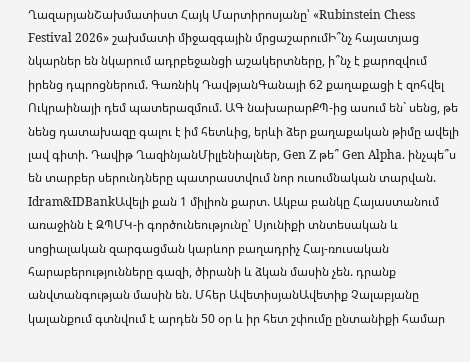ՂազարյանՇախմատիստ Հայկ Մարտիրոսյանը՝ «Rubinstein Chess Festival 2026» շախմատի միջազգային մրցաշարումԻ՞նչ հայատյաց նկարներ են նկարում ադրբեջանցի աշակերտները, ի՞նչ է քարոզվում իրենց դպրոցներում. Գառնիկ ԴավթյանԳանայի 62 քաղաքացի է զոհվել Ուկրաինայի դեմ պատերազմում. ԱԳ նախարարՔՊ-ից ասում են` սենց, թե նենց դատախազը գալու է իմ հետևից, երևի ձեր քաղաքական թիմը ավելի լավ գիտի. Դավիթ ՂազինյանՄիլլենիալներ, Gen Z թե՞ Gen Alpha. ինչպե՞ս են տարբեր սերունդները պատրաստվում նոր ուսումնական տարվան. Idram&IDBankԱվելի քան 1 միլիոն քարտ. Ակբա բանկը Հայաստանում առաջինն է ԶՊՄԿ-ի գործունեությունը՝ Սյունիքի տնտեսական և սոցիալական զարգացման կարևոր բաղադրիչ Հայ-ռուսական հարաբերությունները գազի, ծիրանի և ձկան մասին չեն. դրանք անվտանգության մասին են. Մհեր ԱվետիսյանԱվետիք Չալաբյանը կալանքում գտնվում է արդեն 50 օր և իր հետ շփումը ընտանիքի համար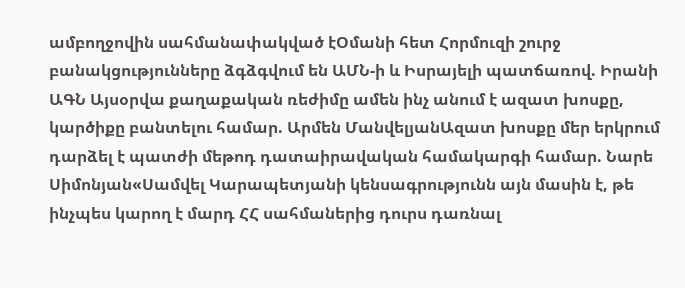ամբողջովին սահմանափակված էՕմանի հետ Հորմուզի շուրջ բանակցությունները ձգձգվում են ԱՄՆ-ի և Իսրայելի պատճառով. Իրանի ԱԳՆ Այսօրվա քաղաքական ռեժիմը ամեն ինչ անում է ազատ խոսքը, կարծիքը բանտելու համար. Արմեն ՄանվելյանԱզատ խոսքը մեր երկրում դարձել է պատժի մեթոդ դատաիրավական համակարգի համար. Նարե Սիմոնյան«Սամվել Կարապետյանի կենսագրությունն այն մասին է, թե ինչպես կարող է մարդ ՀՀ սահմաներից դուրս դառնալ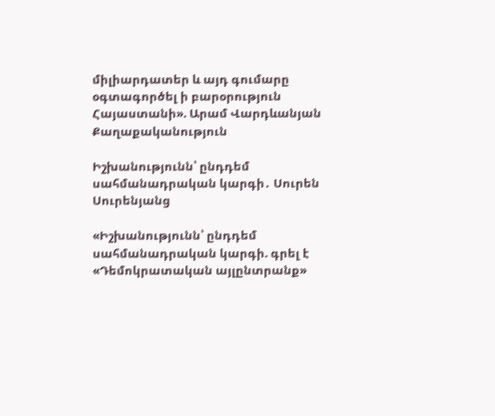միլիարդատեր և այդ գումարը օգտագործել ի բարօրություն Հայաստանի». Արամ Վարդևանյան
Քաղաքականություն

Իշխանությունն՝ ընդդեմ սահմանադրական կարգի․ Սուրեն Սուրենյանց

«Իշխանությունն՝ ընդդեմ սահմանադրական կարգի. գրել է «Դեմոկրատական այլընտրանք»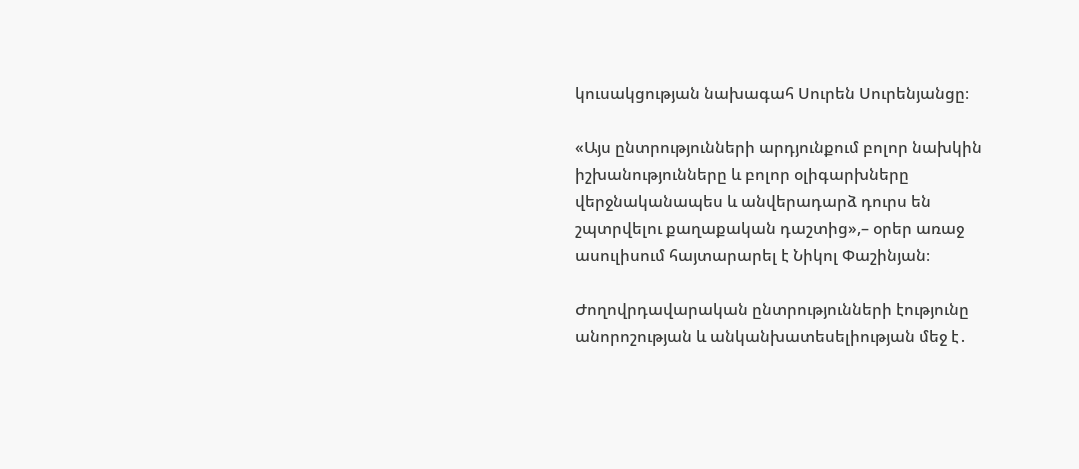կուսակցության նախագահ Սուրեն Սուրենյանցը։

«Այս ընտրությունների արդյունքում բոլոր նախկին իշխանությունները և բոլոր օլիգարխները վերջնականապես և անվերադարձ դուրս են շպտրվելու քաղաքական դաշտից»,– օրեր առաջ ասուլիսում հայտարարել է Նիկոլ Փաշինյան։

Ժողովրդավարական ընտրությունների էությունը անորոշության և անկանխատեսելիության մեջ է․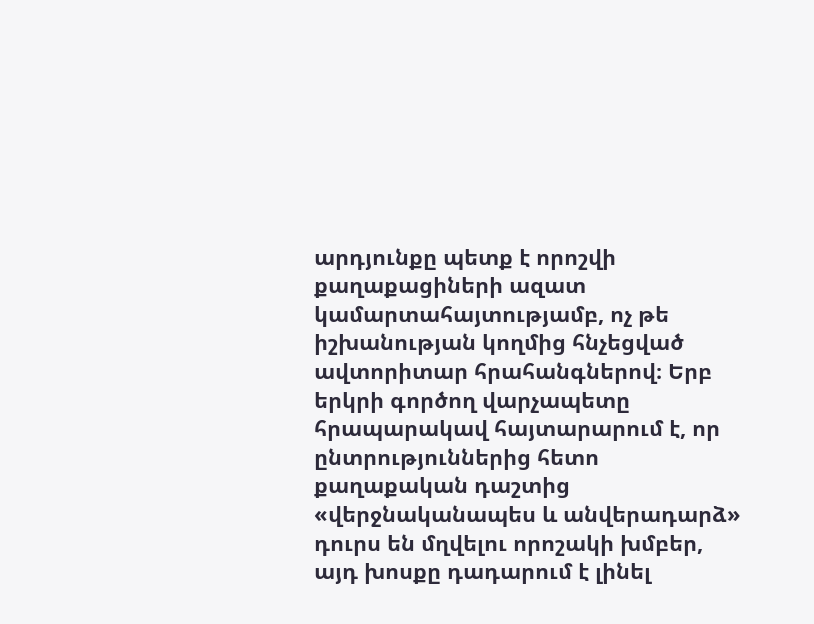արդյունքը պետք է որոշվի քաղաքացիների ազատ կամարտահայտությամբ, ոչ թե իշխանության կողմից հնչեցված ավտորիտար հրահանգներով։ Երբ երկրի գործող վարչապետը հրապարակավ հայտարարում է, որ ընտրություններից հետո քաղաքական դաշտից «վերջնականապես և անվերադարձ» դուրս են մղվելու որոշակի խմբեր, այդ խոսքը դադարում է լինել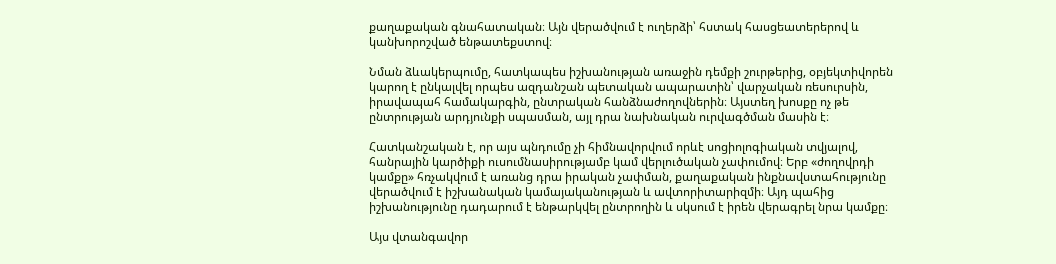քաղաքական գնահատական։ Այն վերածվում է ուղերձի՝ հստակ հասցեատերերով և կանխորոշված ենթատեքստով։

Նման ձևակերպումը, հատկապես իշխանության առաջին դեմքի շուրթերից, օբյեկտիվորեն կարող է ընկալվել որպես ազդանշան պետական ապարատին՝ վարչական ռեսուրսին, իրավապահ համակարգին, ընտրական հանձնաժողովներին։ Այստեղ խոսքը ոչ թե ընտրության արդյունքի սպասման, այլ դրա նախնական ուրվագծման մասին է։

Հատկանշական է, որ այս պնդումը չի հիմնավորվում որևէ սոցիոլոգիական տվյալով, հանրային կարծիքի ուսումնասիրությամբ կամ վերլուծական չափումով։ Երբ «ժողովրդի կամքը» հռչակվում է առանց դրա իրական չափման, քաղաքական ինքնավստահությունը վերածվում է իշխանական կամայականության և ավտորիտարիզմի։ Այդ պահից իշխանությունը դադարում է ենթարկվել ընտրողին և սկսում է իրեն վերագրել նրա կամքը։

Այս վտանգավոր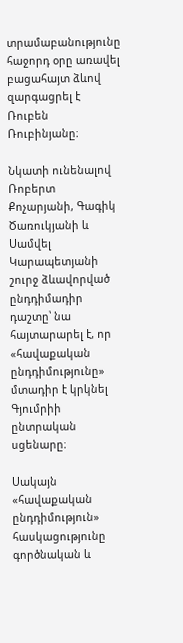տրամաբանությունը հաջորդ օրը առավել բացահայտ ձևով զարգացրել է Ռուբեն Ռուբինյանը։

Նկատի ունենալով Ռոբերտ Քոչարյանի, Գագիկ Ծառուկյանի և Սամվել Կարապետյանի շուրջ ձևավորված ընդդիմադիր դաշտը՝ նա հայտարարել է, որ «հավաքական ընդդիմությունը» մտադիր է կրկնել Գյումրիի ընտրական սցենարը։

Սակայն «հավաքական ընդդիմություն» հասկացությունը գործնական և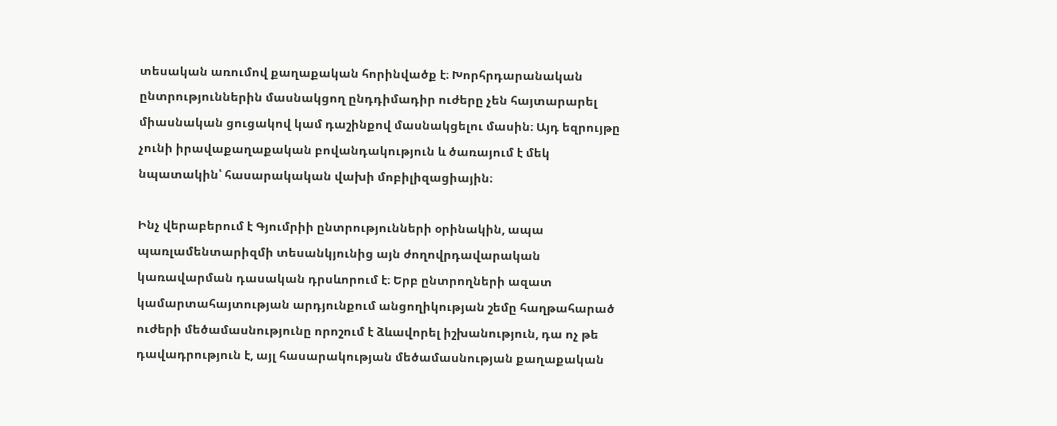տեսական առումով քաղաքական հորինվածք է։ Խորհրդարանական ընտրություններին մասնակցող ընդդիմադիր ուժերը չեն հայտարարել միասնական ցուցակով կամ դաշինքով մասնակցելու մասին։ Այդ եզրույթը չունի իրավաքաղաքական բովանդակություն և ծառայում է մեկ նպատակին՝ հասարակական վախի մոբիլիզացիային։

Ինչ վերաբերում է Գյումրիի ընտրությունների օրինակին, ապա պառլամենտարիզմի տեսանկյունից այն ժողովրդավարական կառավարման դասական դրսևորում է։ Երբ ընտրողների ազատ կամարտահայտության արդյունքում անցողիկության շեմը հաղթահարած ուժերի մեծամասնությունը որոշում է ձևավորել իշխանություն, դա ոչ թե դավադրություն է, այլ հասարակության մեծամասնության քաղաքական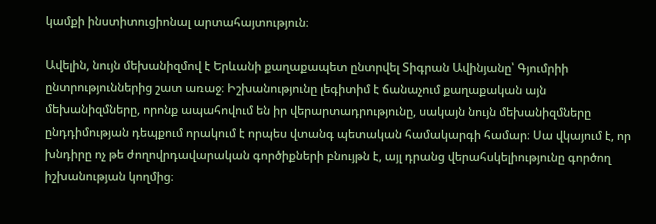կամքի ինստիտուցիոնալ արտահայտություն։

Ավելին, նույն մեխանիզմով է Երևանի քաղաքապետ ընտրվել Տիգրան Ավինյանը՝ Գյումրիի ընտրություններից շատ առաջ։ Իշխանությունը լեգիտիմ է ճանաչում քաղաքական այն մեխանիզմները, որոնք ապահովում են իր վերարտադրությունը, սակայն նույն մեխանիզմները ընդդիմության դեպքում որակում է որպես վտանգ պետական համակարգի համար։ Սա վկայում է, որ խնդիրը ոչ թե ժողովրդավարական գործիքների բնույթն է, այլ դրանց վերահսկելիությունը գործող իշխանության կողմից։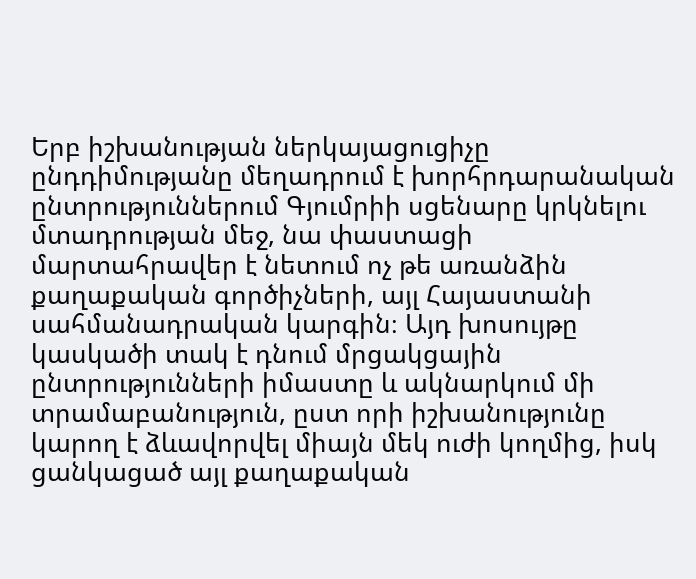Երբ իշխանության ներկայացուցիչը ընդդիմությանը մեղադրում է խորհրդարանական ընտրություններում Գյումրիի սցենարը կրկնելու մտադրության մեջ, նա փաստացի մարտահրավեր է նետում ոչ թե առանձին քաղաքական գործիչների, այլ Հայաստանի սահմանադրական կարգին։ Այդ խոսույթը կասկածի տակ է դնում մրցակցային ընտրությունների իմաստը և ակնարկում մի տրամաբանություն, ըստ որի իշխանությունը կարող է ձևավորվել միայն մեկ ուժի կողմից, իսկ ցանկացած այլ քաղաքական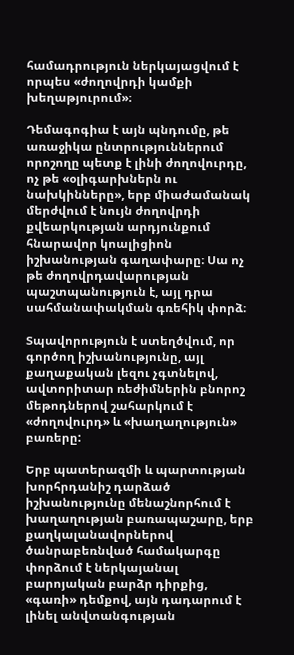համադրություն ներկայացվում է որպես «ժողովրդի կամքի խեղաթյուրում»։

Դեմագոգիա է այն պնդումը, թե առաջիկա ընտրություններում որոշողը պետք է լինի ժողովուրդը, ոչ թե «օլիգարխներն ու նախկինները», երբ միաժամանակ մերժվում է նույն ժողովրդի քվեարկության արդյունքում հնարավոր կոալիցիոն իշխանության գաղափարը։ Սա ոչ թե ժողովրդավարության պաշտպանություն է, այլ դրա սահմանափակման գռեհիկ փորձ։

Տպավորություն է ստեղծվում, որ գործող իշխանությունը, այլ քաղաքական լեզու չգտնելով, ավտորիտար ռեժիմներին բնորոշ մեթոդներով շահարկում է «ժողովուրդ» և «խաղաղություն» բառերը:

Երբ պատերազմի և պարտության խորհրդանիշ դարձած իշխանությունը մենաշնորհում է խաղաղության բառապաշարը, երբ քաղկալանավորներով ծանրաբեռնված համակարգը փորձում է ներկայանալ բարոյական բարձր դիրքից, «գառի» դեմքով, այն դադարում է լինել անվտանգության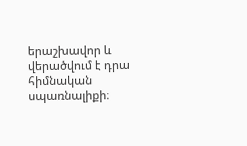երաշխավոր և վերածվում է դրա հիմնական սպառնալիքի։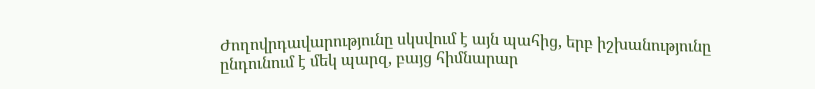Ժողովրդավարությունը սկսվում է այն պահից, երբ իշխանությունը ընդունում է մեկ պարզ, բայց հիմնարար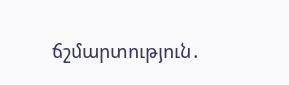ճշմարտություն․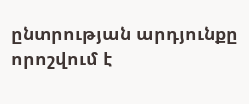ընտրության արդյունքը որոշվում է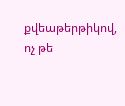քվեաթերթիկով, ոչ թե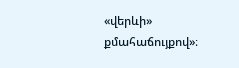«վերևի» քմահաճույքով»։